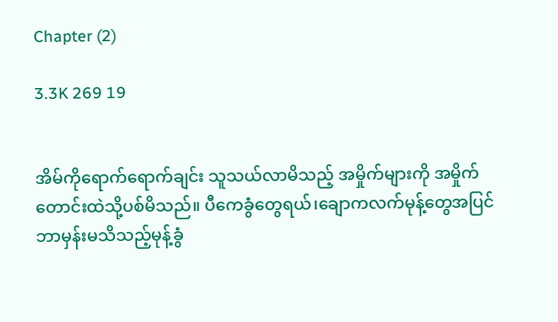Chapter (2)

3.3K 269 19


အိမ်ကိုရောက်ရောက်ချင်း သူသယ်လာမိသည့် အမှိုက်များကို အမှိုက်တောင်းထဲသို့ပစ်မိသည်။ ပီကေခွံတွေရယ်၊ချောကလက်မုန့်တွေအပြင် ဘာမှန်းမသိသည့်မုန့်ခွံ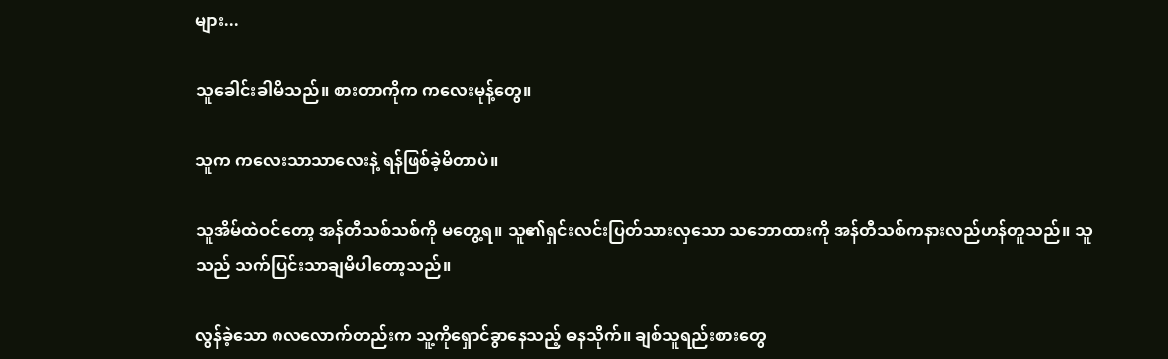များ...

သူခေါင်းခါမိသည်။ စားတာကိုက ကလေးမုန့်တွေ။

သူက ကလေးသာသာလေးနဲ့ ရန်ဖြစ်ခဲ့မိတာပဲ။

သူအိမ်ထဲဝင်တော့ အန်တီသစ်သစ်ကို မတွေ့ရ။ သူ၏ရှင်းလင်းပြတ်သားလှသော သဘောထားကို အန်တီသစ်ကနားလည်ဟန်တူသည်။ သူသည် သက်ပြင်းသာချမိပါတော့သည်။

လွန်ခဲ့သော ၈လလောက်တည်းက သူ့ကိုရှောင်ခွာနေသည့် ဓနသိုက်။ ချစ်သူရည်းစားတွေ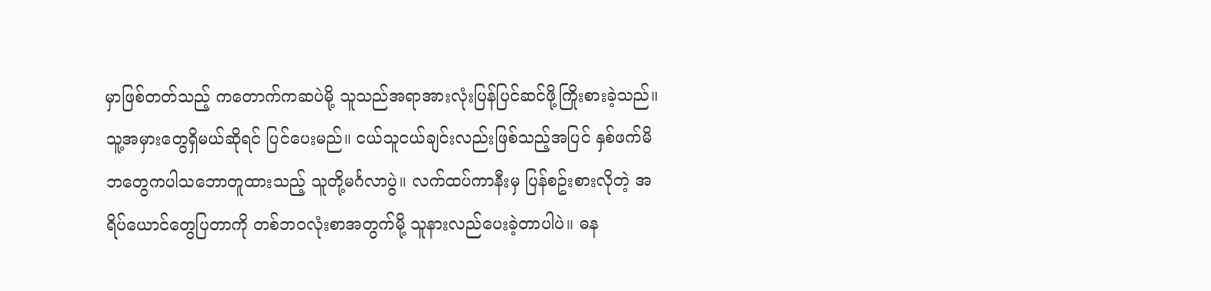မှာဖြစ်တတ်သည့် ကတောက်ကဆပဲမို့ သူသည်အရာအားလုံးပြန်ပြင်ဆင်ဖို့ကြိုးစားခဲ့သည်။ သူ့အမှားတွေရှိမယ်ဆိုရင် ပြင်ပေးမည်။ ငယ်သူငယ်ချင်းလည်းဖြစ်သည့်အပြင် နှစ်ဖက်မိဘတွေကပါသဘောတူထားသည့် သူတို့မင်္ဂလာပွဲ။ လက်ထပ်ကာနီးမှ ပြန်စဥ်းစားလိုတဲ့ အရိပ်ယောင်တွေပြတာကို တစ်ဘဝလုံးစာအတွက်မို့ သူနားလည်ပေးခဲ့တာပါပဲ။ ဓန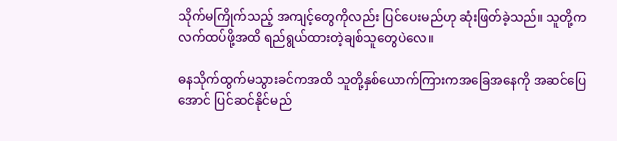သိုက်မကြိုက်သည့် အကျင့်တွေကိုလည်း ပြင်ပေးမည်ဟု ဆုံးဖြတ်ခဲ့သည်။ သူတို့က လက်ထပ်ဖို့အထိ ရည်ရွယ်ထားတဲ့ချစ်သူတွေပဲလေ။

ဓနသိုက်ထွက်မသွားခင်ကအထိ သူတို့နှစ်ယောက်ကြားကအခြေအနေကို အဆင်ပြေအောင် ပြင်ဆင်နိုင်မည်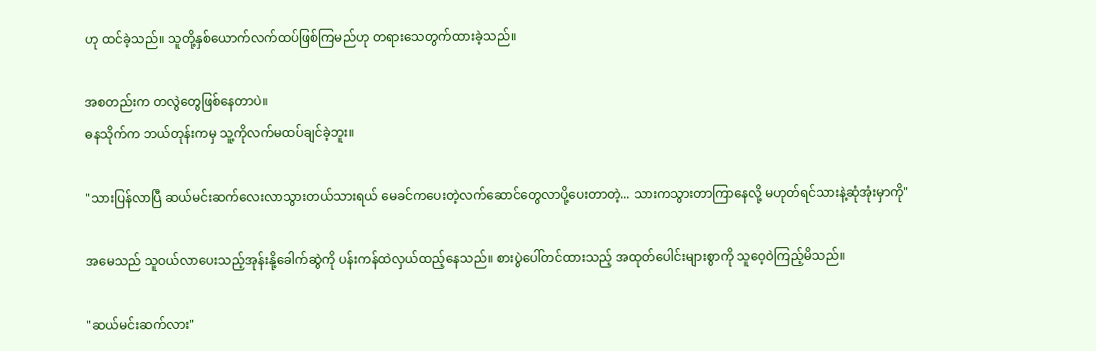ဟု ထင်ခဲ့သည်။ သူတို့နှစ်ယောက်လက်ထပ်ဖြစ်ကြမည်ဟု တရားသေတွက်ထားခဲ့သည်။

အစတည်းက တလွဲတွေဖြစ်နေတာပဲ။
ဓနသိုက်က ဘယ်တုန်းကမှ သူ့ကိုလက်မထပ်ချင်ခဲ့ဘူး။

"သားပြန်လာပြီ ဆယ်မင်းဆက်လေးလာသွားတယ်သားရယ် မေခင်ကပေးတဲ့လက်ဆောင်တွေလာပို့ပေးတာတဲ့... သားကသွားတာကြာနေလို့ မဟုတ်ရင်သားနဲ့ဆုံအုံးမှာကို"

အမေသည် သူဝယ်လာပေးသည့်အုန်းနို့ခေါက်ဆွဲကို ပန်းကန်ထဲလှယ်ထည့်နေသည်။ စားပွဲပေါ်တင်ထားသည့် အထုတ်ပေါင်းများစွာကို သူဝေ့ဝဲကြည့်မိသည်။

"ဆယ်မင်းဆက်လား"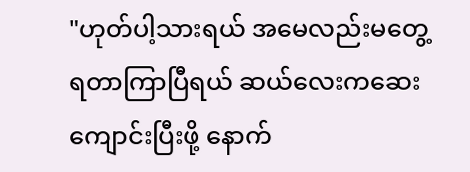"ဟုတ်ပါ့သားရယ် အမေလည်းမတွေ့ရတာကြာပြီရယ် ဆယ်လေးကဆေးကျောင်းပြီးဖို့ နောက်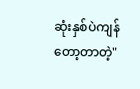ဆုံးနှစ်ပဲကျန်တော့တာတဲ့"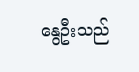နွေဦးသည်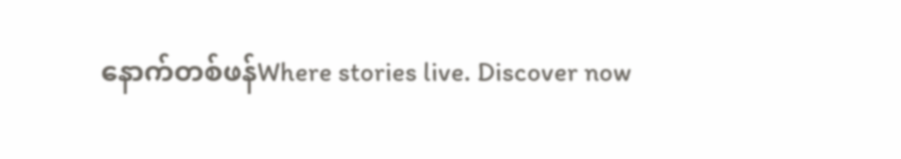နောက်တစ်ဖန်Where stories live. Discover now